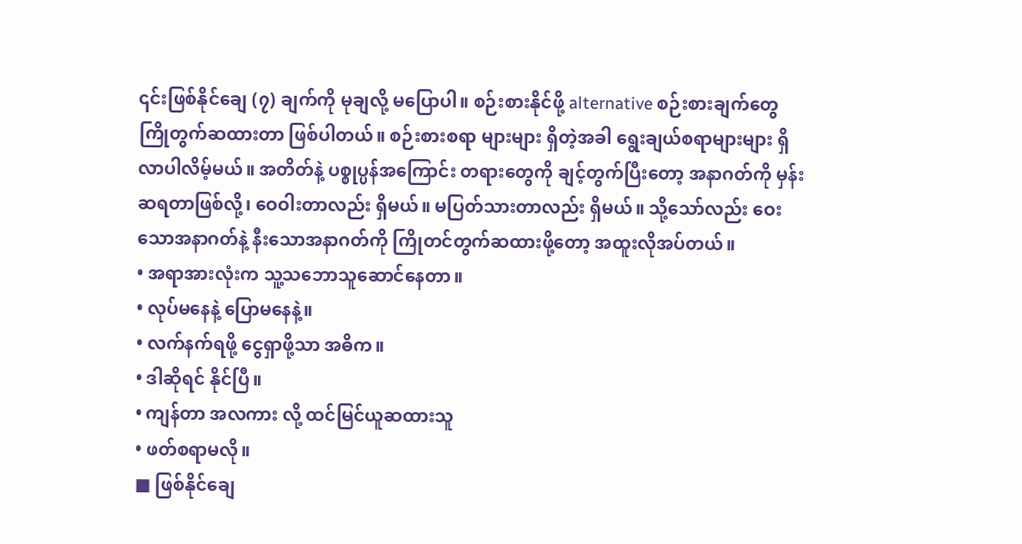၎င်းဖြစ်နိုင်ချေ (၇) ချက်ကို မုချလို့ မပြောပါ။ စဉ်းစားနိုင်ဖို့ alternative စဉ်းစားချက်တွေ ကြိုတွက်ဆထားတာ ဖြစ်ပါတယ်။ စဉ်းစားစရာ များများ ရှိတဲ့အခါ ရွေးချယ်စရာများများ ရှိလာပါလိမ့်မယ်။ အတိတ်နဲ့ ပစ္စုပ္ပန်အကြောင်း တရားတွေကို ချင့်တွက်ပြီးတော့ အနာဂတ်ကို မှန်းဆရတာဖြစ်လို့၊ ဝေဝါးတာလည်း ရှိမယ်။ မပြတ်သားတာလည်း ရှိမယ်။ သို့သော်လည်း ဝေးသောအနာဂတ်နဲ့ နီးသောအနာဂတ်ကို ကြိုတင်တွက်ဆထားဖို့တော့ အထူးလိုအပ်တယ်။
• အရာအားလုံးက သူ့သဘောသူဆောင်နေတာ။
• လုပ်မနေနဲ့ ပြောမနေနဲ့။
• လက်နက်ရဖို့ ငွေရှာဖို့သာ အဓိက။
• ဒါဆိုရင် နိုင်ပြီ။
• ကျန်တာ အလကား လို့ ထင်မြင်ယူဆထားသူ
• ဖတ်စရာမလို။
■ ဖြစ်နိုင်ချေ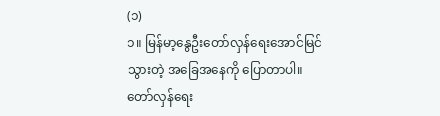(၁)
၁။ မြန်မာ့နွေဦးတော်လှန်ရေးအောင်မြင်သွားတဲ့ အခြေအနေကို ပြောတာပါ။ တော်လှန်ရေး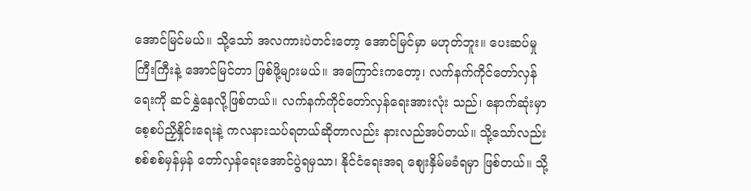အောင်မြင်မယ်။ သို့သော် အလကားပဲတင်းတော့ အောင်မြင်မှာ မဟုတ်ဘူး။ ပေးဆပ်မှုကြီးကြီးနဲ့ အောင်မြင်တာ ဖြစ်ဖို့များမယ်။ အကြောင်းကတော့၊ လက်နက်ကိုင်တော်လှန်ရေးကို ဆင်နွှဲနေလို့ဖြစ်တယ်။ လက်နက်ကိုင်တော်လှန်ရေးအားလုံး သည်၊ နောက်ဆုံးမှာ စေ့စပ်ညှိနှိုင်းရေးနဲ့ ကလနားသပ်ရတယ်ဆိုတာလည်း နားလည်အပ်တယ်။ သို့သော်လည်း စစ်စစ်မှန်မှန် တော်လှန်ရေးအောင်ပွဲရမှသာ၊ နိုင်ငံရေးအရ စျေးနှိမ်မခံရမှာ ဖြစ်တယ်။ သို့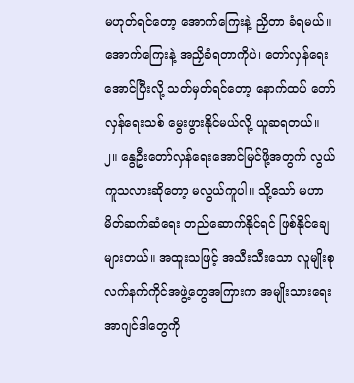မဟုတ်ရင်တော့ အောက်ကြေးနဲ့ ညှိတာ ခံရမယ်။ အောက်ကြေးနဲ့ အညှိခံရတာကိုပဲ၊ တော်လှန်ရေးအောင်ပြီးလို့ သတ်မှတ်ရင်တော့ နောက်ထပ် တော်လှန်ရေးသစ် မွေးဖွားနိုင်မယ်လို့ ယူဆရတယ်။
၂။ နွေဦးတော်လှန်ရေးအောင်မြင်ဖို့အတွက် လွယ်ကူသလားဆိုတော့ မလွယ်ကူပါ။ သို့သော် မဟာမိတ်ဆက်ဆံရေး တည်ဆောက်နိုင်ရင် ဖြစ်နိုင်ချေများတယ်။ အထူးသဖြင့် အသီးသီးသော လူမျိုးစုလက်နက်ကိုင်အဖွဲ့တွေအကြားက အမျိုးသားရေးအာဂျင်ဒါတွေကို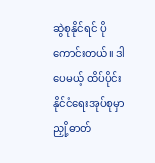ဆွဲစုနိုင်ရင် ပိုကောင်းတယ်။ ဒါပေမယ့် ထိပ်ပိုင်းနိုင်ငံရေးအုပ်စုမှာ ညှို့ဓာတ်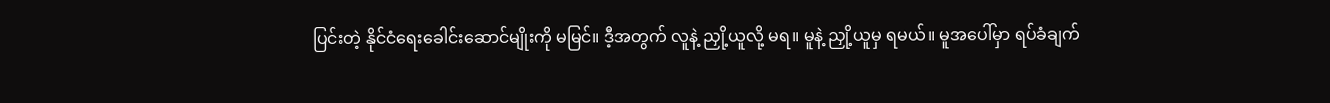ပြင်းတဲ့ နိုင်ငံရေးခေါင်းဆောင်မျိုးကို မမြင်။ ဒီ့အတွက် လူနဲ့ ညှို့ယူလို့ မရ။ မူနဲ့ ညှို့ယူမှ ရမယ်။ မူအပေါ်မှာ ရပ်ခံချက်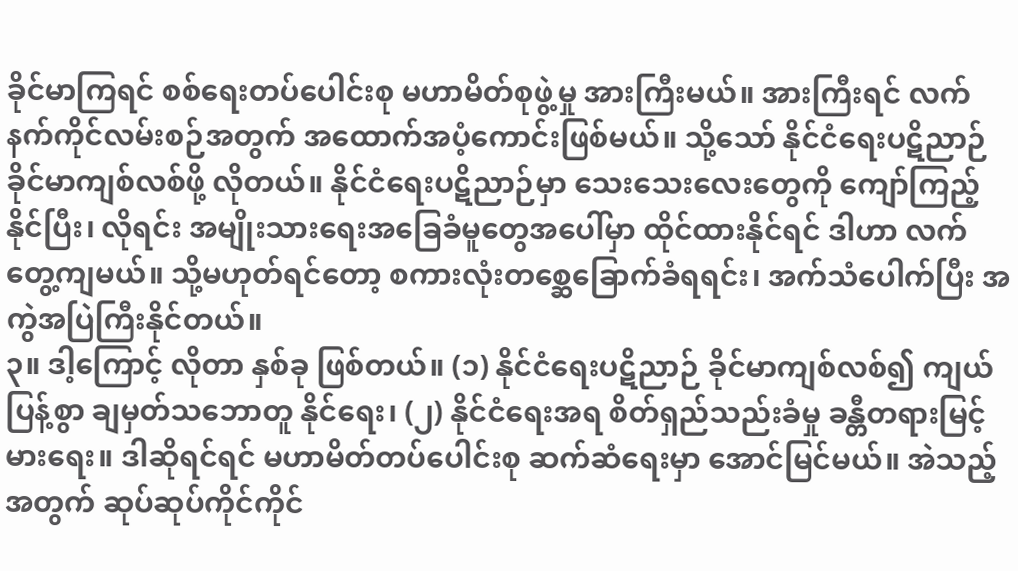ခိုင်မာကြရင် စစ်ရေးတပ်ပေါင်းစု မဟာမိတ်စုဖွဲ့မှု အားကြီးမယ်။ အားကြီးရင် လက်နက်ကိုင်လမ်းစဉ်အတွက် အထောက်အပံ့ကောင်းဖြစ်မယ်။ သို့သော် နိုင်ငံရေးပဋိညာဉ် ခိုင်မာကျစ်လစ်ဖို့ လိုတယ်။ နိုင်ငံရေးပဋိညာဉ်မှာ သေးသေးလေးတွေကို ကျော်ကြည့်နိုင်ပြီး၊ လိုရင်း အမျိုးသားရေးအခြေခံမူတွေအပေါ်မှာ ထိုင်ထားနိုင်ရင် ဒါဟာ လက်တွေ့ကျမယ်။ သို့မဟုတ်ရင်တော့ စကားလုံးတစ္ဆေခြောက်ခံရရင်း၊ အက်သံပေါက်ပြီး အကွဲအပြဲကြီးနိုင်တယ်။
၃။ ဒါ့ကြောင့် လိုတာ နှစ်ခု ဖြစ်တယ်။ (၁) နိုင်ငံရေးပဋိညာဉ် ခိုင်မာကျစ်လစ်၍ ကျယ်ပြန့်စွာ ချမှတ်သဘောတူ နိုင်ရေး၊ (၂) နိုင်ငံရေးအရ စိတ်ရှည်သည်းခံမှု ခန္တီတရားမြင့်မားရေး။ ဒါဆိုရင်ရင် မဟာမိတ်တပ်ပေါင်းစု ဆက်ဆံရေးမှာ အောင်မြင်မယ်။ အဲသည့်အတွက် ဆုပ်ဆုပ်ကိုင်ကိုင်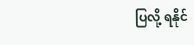ပြလို့ ရနိုင်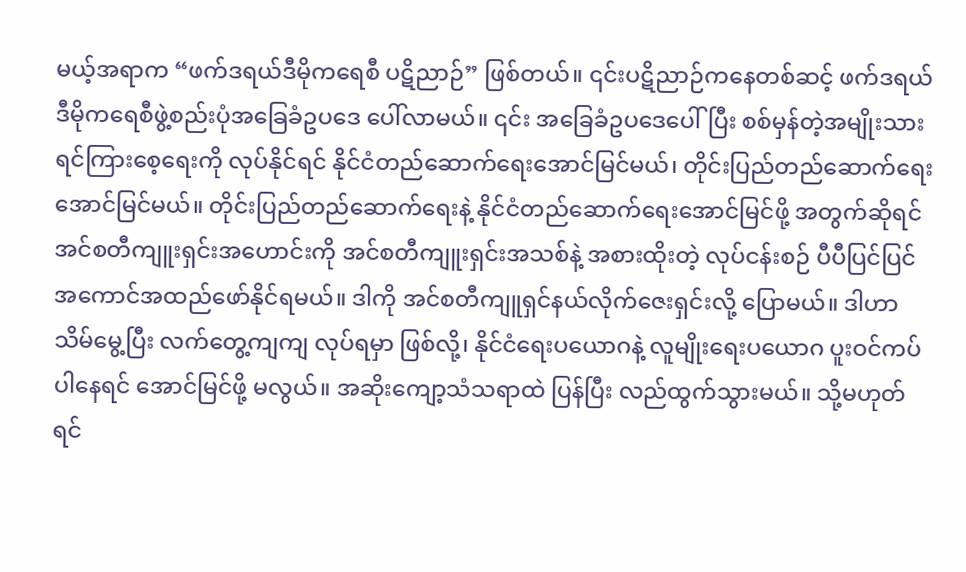မယ့်အရာက “ဖက်ဒရယ်ဒီမိုကရေစီ ပဋိညာဉ်” ဖြစ်တယ်။ ၎င်းပဋိညာဉ်ကနေတစ်ဆင့် ဖက်ဒရယ်ဒီမိုကရေစီဖွဲ့စည်းပုံအခြေခံဥပဒေ ပေါ်လာမယ်။ ၎င်း အခြေခံဥပဒေပေါ်ပြီး စစ်မှန်တဲ့အမျိုးသားရင်ကြားစေ့ရေးကို လုပ်နိုင်ရင် နိုင်ငံတည်ဆောက်ရေးအောင်မြင်မယ်၊ တိုင်းပြည်တည်ဆောက်ရေးအောင်မြင်မယ်။ တိုင်းပြည်တည်ဆောက်ရေးနဲ့ နိုင်ငံတည်ဆောက်ရေးအောင်မြင်ဖို့ အတွက်ဆိုရင် အင်စတီကျူးရှင်းအဟောင်းကို အင်စတီကျူးရှင်းအသစ်နဲ့ အစားထိုးတဲ့ လုပ်ငန်းစဉ် ပီပီပြင်ပြင် အကောင်အထည်ဖော်နိုင်ရမယ်။ ဒါကို အင်စတီကျူရှင်နယ်လိုက်ဇေးရှင်းလို့ ပြောမယ်။ ဒါဟာ သိမ်မွေ့ပြီး လက်တွေ့ကျကျ လုပ်ရမှာ ဖြစ်လို့၊ နိုင်ငံရေးပယောဂနဲ့ လူမျိုးရေးပယောဂ ပူးဝင်ကပ်ပါနေရင် အောင်မြင်ဖို့ မလွယ်။ အဆိုးကျော့သံသရာထဲ ပြန်ပြီး လည်ထွက်သွားမယ်။ သို့မဟုတ်ရင်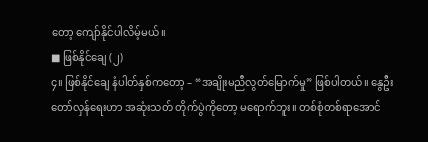တော့ ကျော်နိုင်ပါလိမ့်မယ်။
■ ဖြစ်နိုင်ချေ (၂)
၄။ ဖြစ်နိုင်ချေ နံပါတ်နှစ်ကတော့ – “အချိုးမညီလွတ်မြောက်မှု” ဖြစ်ပါတယ်။ နွေဦးတော်လှန်ရေးဟာ အဆုံးသတ် တိုက်ပွဲကိုတော့ မရောက်ဘူး။ တစ်စုံတစ်ရာအောင်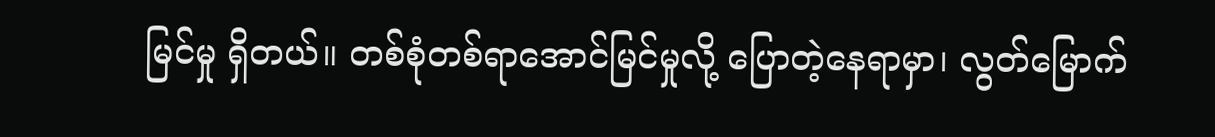မြင်မှု ရှိတယ်။ တစ်စုံတစ်ရာအောင်မြင်မှုလို့ ပြောတဲ့နေရာမှာ၊ လွတ်မြောက်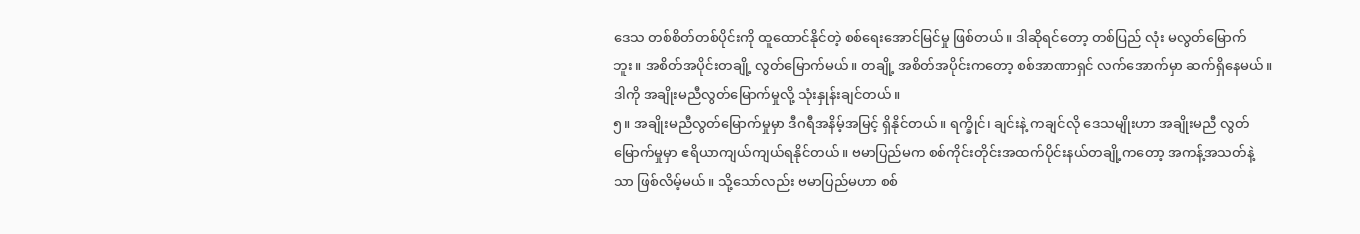ဒေသ တစ်စိတ်တစ်ပိုင်းကို ထူထောင်နိုင်တဲ့ စစ်ရေးအောင်မြင်မှု ဖြစ်တယ်။ ဒါဆိုရင်တော့ တစ်ပြည် လုံး မလွတ်မြောက်ဘူး။ အစိတ်အပိုင်းတချို့ လွတ်မြောက်မယ်။ တချို့ အစိတ်အပိုင်းကတော့ စစ်အာဏာရှင် လက်အောက်မှာ ဆက်ရှိနေမယ်။ ဒါကို အချိုးမညီလွတ်မြောက်မှုလို့ သုံးနှုန်းချင်တယ်။
၅။ အချိုးမညီလွတ်မြောက်မှုမှာ ဒီဂရီအနိမ့်အမြင့် ရှိနိုင်တယ်။ ရက္ခိုင်၊ ချင်းနဲ့ ကချင်လို ဒေသမျိုးဟာ အချိုးမညီ လွတ်မြောက်မှုမှာ ဧရိယာကျယ်ကျယ်ရနိုင်တယ်။ ဗမာပြည်မက စစ်ကိုင်းတိုင်းအထက်ပိုင်းနယ်တချို့ကတော့ အကန့်အသတ်နဲ့သာ ဖြစ်လိမ့်မယ်။ သို့သော်လည်း ဗမာပြည်မဟာ စစ်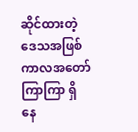ဆိုင်ထားတဲ့ဒေသအဖြစ် ကာလအတော် ကြာကြာ ရှိနေ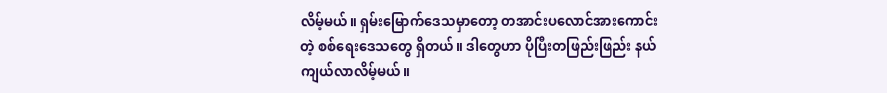လိမ့်မယ်။ ရှမ်းမြောက်ဒေသမှာတော့ တအာင်းပလောင်အားကောင်းတဲ့ စစ်ရေးဒေသတွေ ရှိတယ်။ ဒါတွေဟာ ပိုပြီးတဖြည်းဖြည်း နယ်ကျယ်လာလိမ့်မယ်။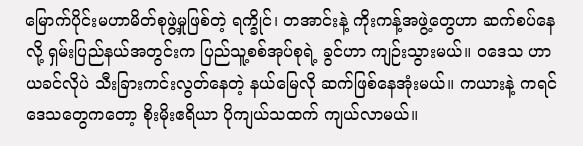မြောက်ပိုင်းမဟာမိတ်စုဖွဲ့မှုဖြစ်တဲ့ ရက္ခိုင်၊ တအာင်းနဲ့ ကိုးကန့်အဖွဲ့တွေဟာ ဆက်စပ်နေလို့ ရှမ်းပြည်နယ်အတွင်းက ပြည်သူ့စစ်အုပ်စုရဲ့ ခွင်ဟာ ကျဉ်းသွားမယ်။ ဝဒေသ ဟာ ယခင်လိုပဲ သီးခြားကင်းလွတ်နေတဲ့ နယ်မြေလို ဆက်ဖြစ်နေအုံးမယ်။ ကယားနဲ့ ကရင်ဒေသတွေကတော့ စိုးမိုးဧရိယာ ပိုကျယ်သထက် ကျယ်လာမယ်။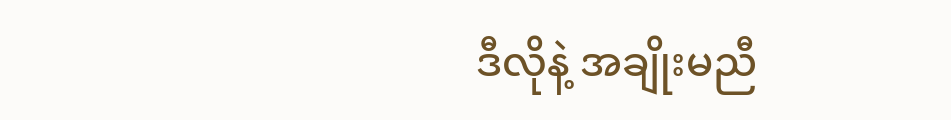ဒီလိုနဲ့ အချိုးမညီ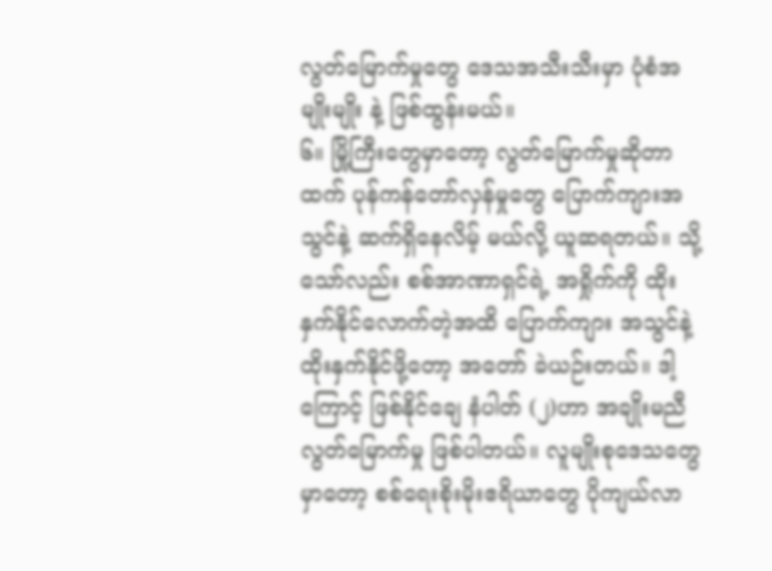လွတ်မြောက်မှုတွေ ဒေသအသီးသီးမှာ ပုံစံအမျိုးမျိုး နဲ့ ဖြစ်ထွန်းမယ်။
၆။ မြို့ကြီးတွေမှာတော့ လွတ်မြောက်မှုဆိုတာထက် ပုန်ကန်တော်လှန်မှုတွေ ပြောက်ကျားအသွင်နဲ့ ဆက်ရှိနေလိမ့် မယ်လို့ ယူဆရတယ်။ သို့သော်လည်း စစ်အာဏာရှင်ရဲ့ အရှိုက်ကို ထိုးနှက်နိုင်လောက်တဲ့အထိ ပြောက်ကျား အသွင်နဲ့ ထိုးနှက်နိုင်ဖို့တော့ အတော် ခဲယဉ်းတယ်။ ဒါ့ကြောင့် ဖြစ်နိုင်ချေ နံပါတ် (၂)ဟာ အချိုးမညီလွတ်မြောက်မှု ဖြစ်ပါတယ်။ လူမျိုးစုဒေသတွေမှာတော့ စစ်ရေးစိုးမိုးဧရိယာတွေ ပိုကျယ်လာ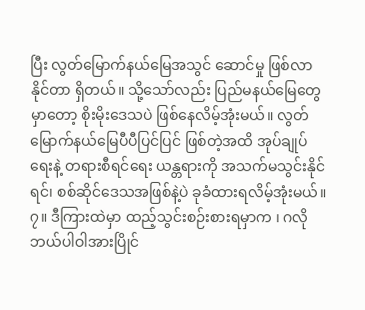ပြီး လွတ်မြောက်နယ်မြေအသွင် ဆောင်မှု ဖြစ်လာနိုင်တာ ရှိတယ်။ သို့သော်လည်း ပြည်မနယ်မြေတွေမှာတော့ စိုးမိုးဒေသပဲ ဖြစ်နေလိမ့်အုံးမယ်။ လွတ်မြောက်နယ်မြေပီပီပြင်ပြင် ဖြစ်တဲ့အထိ အုပ်ချုပ်ရေးနဲ့ တရားစီရင်ရေး ယန္တရားကို အသက်မသွင်းနိုင်ရင်၊ စစ်ဆိုင်ဒေသအဖြစ်နဲ့ပဲ ခုခံထားရလိမ့်အုံးမယ်။
၇။ ဒီကြားထဲမှာ ထည့်သွင်းစဉ်းစားရမှာက ၊ ဂလိုဘယ်ပါဝါအားပြိုင်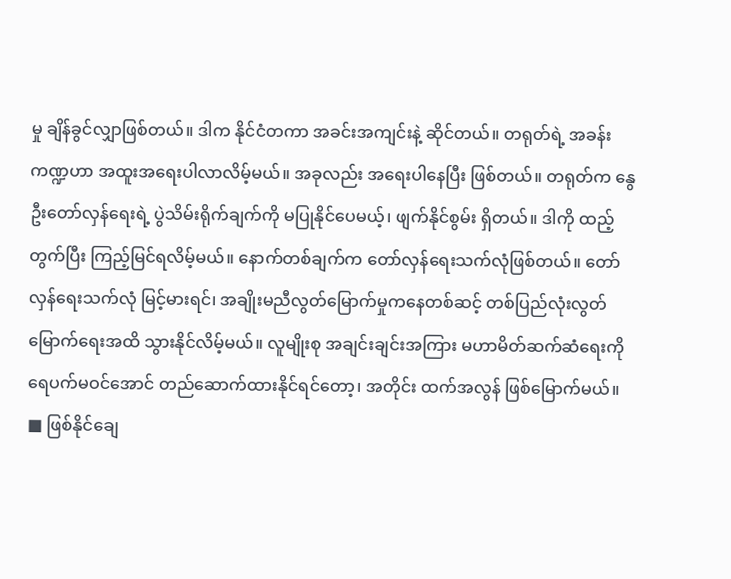မှု ချိန်ခွင်လျှာဖြစ်တယ်။ ဒါက နိုင်ငံတကာ အခင်းအကျင်းနဲ့ ဆိုင်တယ်။ တရုတ်ရဲ့ အခန်းကဏ္ဍဟာ အထူးအရေးပါလာလိမ့်မယ်။ အခုလည်း အရေးပါနေပြီး ဖြစ်တယ်။ တရုတ်က နွေဦးတော်လှန်ရေးရဲ့ ပွဲသိမ်းရိုက်ချက်ကို မပြုနိုင်ပေမယ့်၊ ဖျက်နိုင်စွမ်း ရှိတယ်။ ဒါကို ထည့်တွက်ပြီး ကြည့်မြင်ရလိမ့်မယ်။ နောက်တစ်ချက်က တော်လှန်ရေးသက်လုံဖြစ်တယ်။ တော်လှန်ရေးသက်လုံ မြင့်မားရင်၊ အချိုးမညီလွတ်မြောက်မှုကနေတစ်ဆင့် တစ်ပြည်လုံးလွတ်မြောက်ရေးအထိ သွားနိုင်လိမ့်မယ်။ လူမျိုးစု အချင်းချင်းအကြား မဟာမိတ်ဆက်ဆံရေးကို ရေပက်မဝင်အောင် တည်ဆောက်ထားနိုင်ရင်တော့၊ အတိုင်း ထက်အလွန် ဖြစ်မြောက်မယ်။
■ ဖြစ်နိုင်ချေ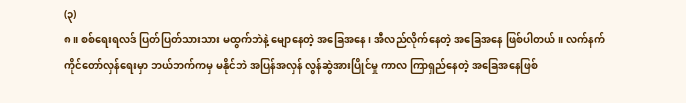(၃)
၈။ စစ်ရေးရလဒ် ပြတ်ပြတ်သားသား မထွက်ဘဲနဲ့ မျောနေတဲ့ အခြေအနေ၊ အီလည်လိုက်နေတဲ့ အခြေအနေ ဖြစ်ပါတယ်။ လက်နက်ကိုင်တော်လှန်ရေးမှာ ဘယ်ဘက်ကမှ မနိုင်ဘဲ အပြန်အလှန် လွန်ဆွဲအားပြိုင်မှု ကာလ ကြာရှည်နေတဲ့ အခြေအနေဖြစ်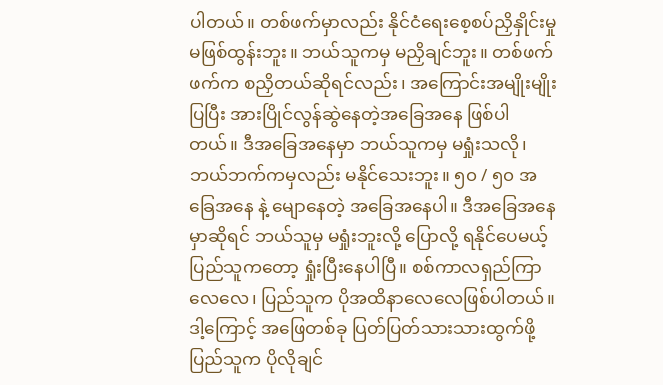ပါတယ်။ တစ်ဖက်မှာလည်း နိုင်ငံရေးစေ့စပ်ညှိနှိုင်းမှု မဖြစ်ထွန်းဘူး။ ဘယ်သူကမှ မညှိချင်ဘူး။ တစ်ဖက်ဖက်က စညှိတယ်ဆိုရင်လည်း၊ အကြောင်းအမျိုးမျိုးပြပြီး အားပြိုင်လွန်ဆွဲနေတဲ့အခြေအနေ ဖြစ်ပါတယ်။ ဒီအခြေအနေမှာ ဘယ်သူကမှ မရှုံးသလို၊ ဘယ်ဘက်ကမှလည်း မနိုင်သေးဘူး။ ၅၀ / ၅၀ အခြေအနေ နဲ့ မျောနေတဲ့ အခြေအနေပါ။ ဒီအခြေအနေမှာဆိုရင် ဘယ်သူမှ မရှုံးဘူးလို့ ပြောလို့ ရနိုင်ပေမယ့် ပြည်သူကတော့ ရှုံးပြီးနေပါပြီ။ စစ်ကာလရှည်ကြာလေလေ၊ ပြည်သူက ပိုအထိနာလေလေဖြစ်ပါတယ်။ ဒါ့ကြောင့် အဖြေတစ်ခု ပြတ်ပြတ်သားသားထွက်ဖို့ ပြည်သူက ပိုလိုချင်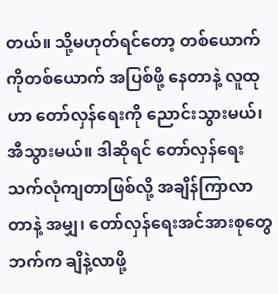တယ်။ သို့မဟုတ်ရင်တော့ တစ်ယောက်ကိုတစ်ယောက် အပြစ်ဖို့ နေတာနဲ့ လူထုဟာ တော်လှန်ရေးကို ညောင်းသွားမယ်၊ အီသွားမယ်။ ဒါဆိုရင် တော်လှန်ရေးသက်လုံကျတာဖြစ်လို့ အချိန်ကြာလာတာနဲ့ အမျှ၊ တော်လှန်ရေးအင်အားစုတွေဘက်က ချိနဲ့လာဖို့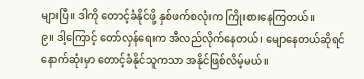များပြီ။ ဒါကို တောင့်ခံနိုင်ဖို့ နှစ်ဖက်စလုံးက ကြိုးစားနေကြတယ်။
၉။ ဒါ့ကြောင့် တော်လှန်ရေးက အီလည်လိုက်နေတယ်၊ မျောနေတယ်ဆိုရင် နောက်ဆုံးမှာ တောင့်ခံနိုင်သူကသာ အနိုင်ဖြစ်လိမ့်မယ်။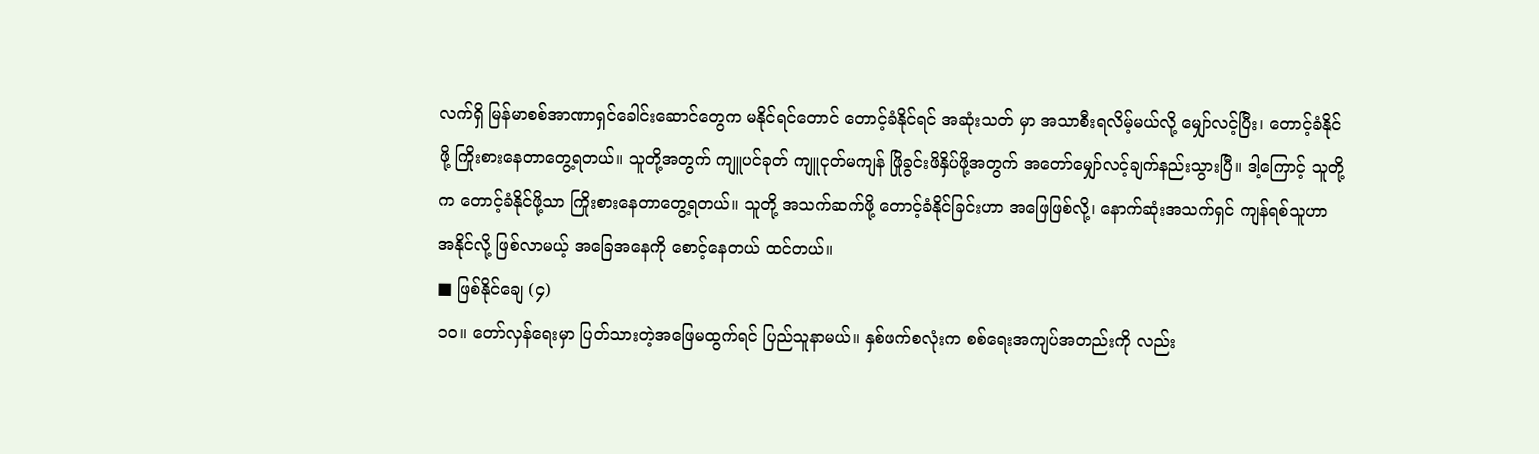လက်ရှိ မြန်မာစစ်အာဏာရှင်ခေါင်းဆောင်တွေက မနိုင်ရင်တောင် တောင့်ခံနိုင်ရင် အဆုံးသတ် မှာ အသာစီးရလိမ့်မယ်လို့ မျှော်လင့်ပြီး၊ တောင့်ခံနိုင်ဖို့ ကြိုးစားနေတာတွေ့ရတယ်။ သူတို့အတွက် ကျူပင်ခုတ် ကျူငုတ်မကျန် ဖြိုခွင်းဖိနှိပ်ဖို့အတွက် အတော်မျှော်လင့်ချက်နည်းသွားပြီ။ ဒါ့ကြောင့် သူတို့က တောင့်ခံနိုင်ဖို့သာ ကြိုးစားနေတာတွေ့ရတယ်။ သူတို့ အသက်ဆက်ဖို့ တောင့်ခံနိုင်ခြင်းဟာ အဖြေဖြစ်လို့၊ နောက်ဆုံးအသက်ရှင် ကျန်ရစ်သူဟာ အနိုင်လို့ ဖြစ်လာမယ့် အခြေအနေကို စောင့်နေတယ် ထင်တယ်။
■ ဖြစ်နိုင်ချေ (၄)
၁၀။ တော်လှန်ရေးမှာ ပြတ်သားတဲ့အဖြေမထွက်ရင် ပြည်သူနာမယ်။ နှစ်ဖက်စလုံးက စစ်ရေးအကျပ်အတည်းကို လည်း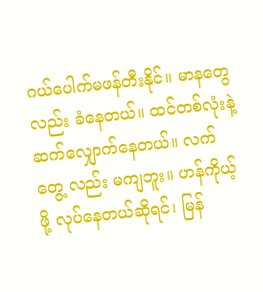ဂယ်ပေါက်မဖန်တီးနိုင်။ မာနတွေလည်း ခံနေတယ်။ ထင်တစ်လုံးနဲ့ ဆက်လျှောက်နေတယ်။ လက်တွေ့ လည်း မကျဘူး။ ဟန်ကိုယ့်ဖို့ လုပ်နေတယ်ဆိုရင်၊ မြန်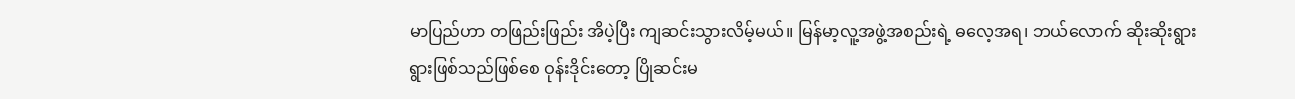မာပြည်ဟာ တဖြည်းဖြည်း အိပဲ့ပြီး ကျဆင်းသွားလိမ့်မယ်။ မြန်မာ့လူ့အဖွဲ့အစည်းရဲ့ ဓလေ့အရ၊ ဘယ်လောက် ဆိုးဆိုးရွားရွားဖြစ်သည်ဖြစ်စေ ဝုန်းဒိုင်းတော့ ပြိုဆင်းမ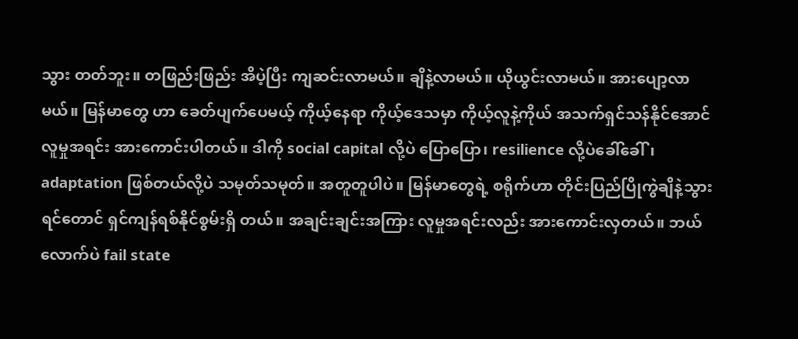သွား တတ်ဘူး။ တဖြည်းဖြည်း အိပဲ့ပြီး ကျဆင်းလာမယ်။ ချိနဲ့လာမယ်။ ယိုယွင်းလာမယ်။ အားပျော့လာမယ်။ မြန်မာတွေ ဟာ ခေတ်ပျက်ပေမယ့် ကိုယ့်နေရာ ကိုယ့်ဒေသမှာ ကိုယ့်လူနဲ့ကိုယ် အသက်ရှင်သန်နိုင်အောင် လူမှုအရင်း အားကောင်းပါတယ်။ ဒါကို social capital လို့ပဲ ပြောပြော၊ resilience လို့ပဲခေါ်ခေါ်၊ adaptation ဖြစ်တယ်လို့ပဲ သမုတ်သမုတ်။ အတူတူပါပဲ။ မြန်မာတွေရဲ့ စရိုက်ဟာ တိုင်းပြည်ပြိုကွဲချိနဲ့သွားရင်တောင် ရှင်ကျန်ရစ်နိုင်စွမ်းရှိ တယ်။ အချင်းချင်းအကြား လူမှုအရင်းလည်း အားကောင်းလှတယ်။ ဘယ်လောက်ပဲ fail state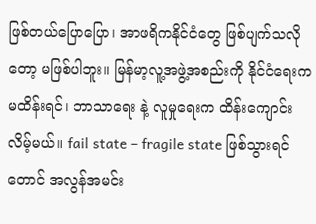ဖြစ်တယ်ပြောပြော၊ အာဖရိကနိုင်ငံတွေ ဖြစ်ပျက်သလိုတော့ မဖြစ်ပါဘူး။ မြန်မာ့လူ့အဖွဲ့အစည်းကို နိုင်ငံရေးက မထိန်းရင်၊ ဘာသာရေး နဲ့ လူမှုရေးက ထိန်းကျောင်းလိမ့်မယ်။ fail state – fragile state ဖြစ်သွားရင်တောင် အလွန်အမင်း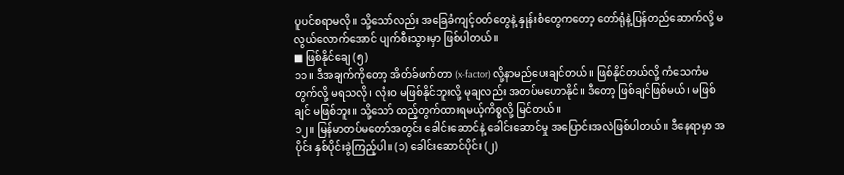ပူပင်စရာမလို။ သို့သော်လည်း အခြေခံကျင့်ဝတ်တွေနဲ့ နှုန်းစံတွေကတော့ တော်ရုံနဲ့ပြန်တည်ဆောက်လို့ မလွယ်လောက်အောင် ပျက်စီးသွားမှာ ဖြစ်ပါတယ်။
■ ဖြစ်နိုင်ချေ (၅)
၁၁။ ဒီအချက်ကိုတော့ အိတ်ခ်ဖက်တာ (x-factor) လို့နာမည်ပေးချင်တယ်။ ဖြစ်နိုင်တယ်လို့ ကံသေကံမ တွက်လို့ မရသလို၊ လုံးဝ မဖြစ်နိုင်ဘူးလို့ မုချလည်း အတပ်မဟောနိုင်။ ဒီတော့ ဖြစ်ချင်ဖြစ်မယ်၊ မဖြစ်ချင် မဖြစ်ဘူး။ သို့သော် ထည့်တွက်ထားရမယ့်ကိစ္စလို့ မြင်တယ်။
၁၂။ မြန်မာတပ်မတော်အတွင်း ခေါင်းဆောင်နဲ့ ခေါင်းဆောင်မှု အပြောင်းအလဲဖြစ်ပါတယ်။ ဒီနေရာမှာ အပိုင်း နှစ်ပိုင်းခွဲကြည့်ပါ။ (၁) ခေါင်းဆောင်ပိုင်း (၂)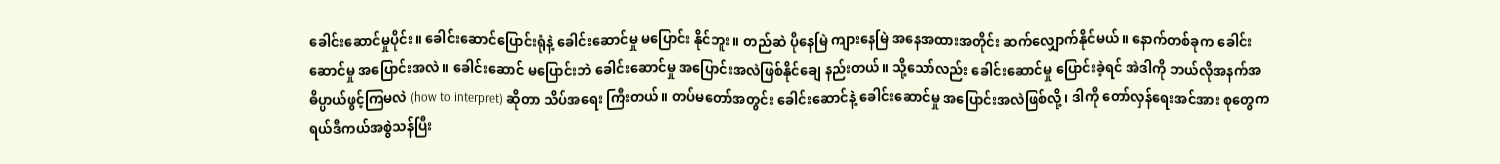ခေါင်းဆောင်မှုပိုင်း။ ခေါင်းဆောင်ပြောင်းရုံနဲ့ ခေါင်းဆောင်မှု မပြောင်း နိုင်ဘူး။ တည်ဆဲ ပိုနေမြဲ ကျားနေမြဲ အနေအထားအတိုင်း ဆက်လျှောက်နိုင်မယ်။ နောက်တစ်ခုက ခေါင်းဆောင်မှု အပြောင်းအလဲ။ ခေါင်းဆောင် မပြောင်းဘဲ ခေါင်းဆောင်မှု အပြောင်းအလဲဖြစ်နိုင်ချေ နည်းတယ်။ သို့သော်လည်း ခေါင်းဆောင်မှု ပြောင်းခဲ့ရင် အဲဒါကို ဘယ်လိုအနက်အဓိပ္ပာယ်ဖွင့်ကြမလဲ (how to interpret) ဆိုတာ သိပ်အရေး ကြီးတယ်။ တပ်မတော်အတွင်း ခေါင်းဆောင်နဲ့ ခေါင်းဆောင်မှု အပြောင်းအလဲဖြစ်လို့၊ ဒါကို တော်လှန်ရေးအင်အား စုတွေက ရယ်ဒီကယ်အစွဲသန်ပြီး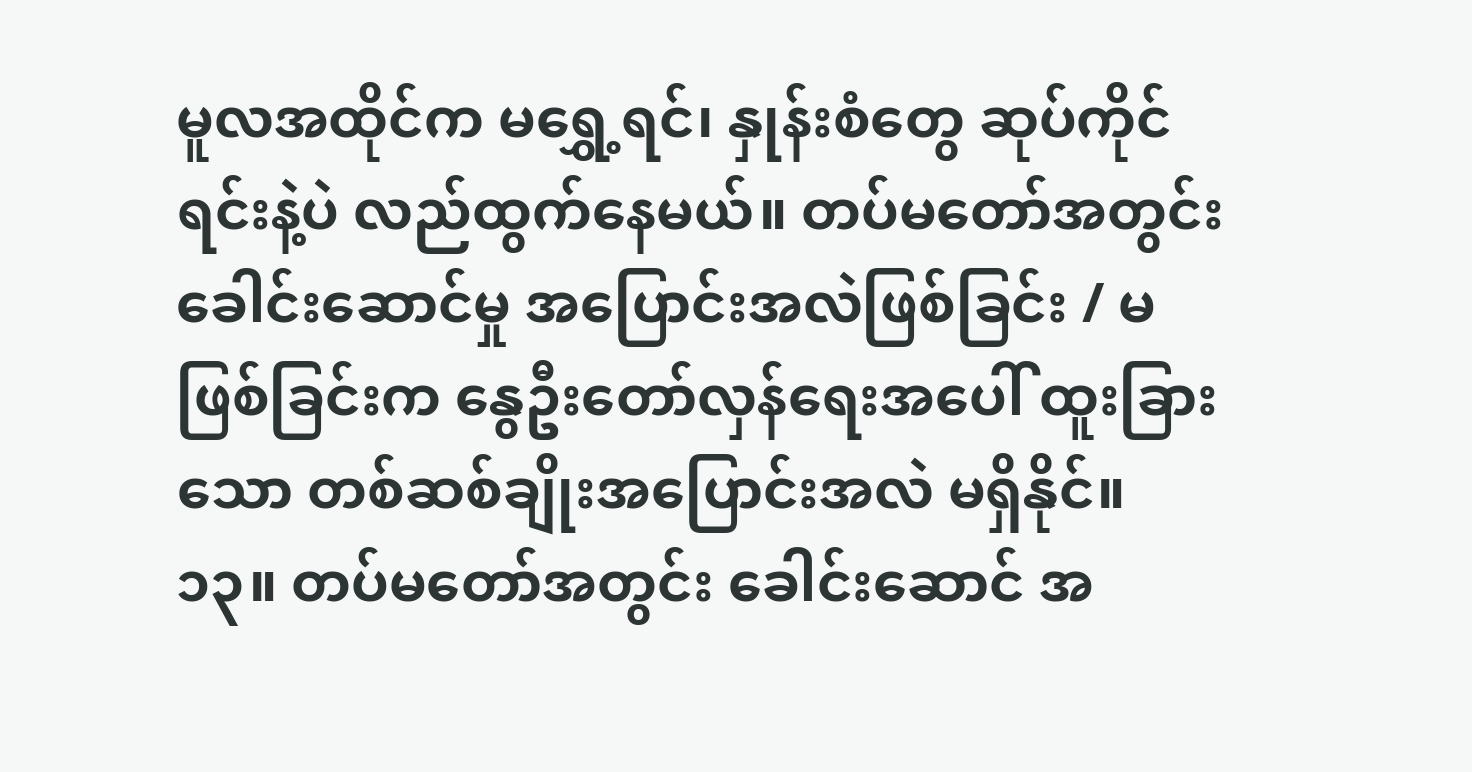မူလအထိုင်က မရွှေ့ရင်၊ နှုန်းစံတွေ ဆုပ်ကိုင်ရင်းနဲ့ပဲ လည်ထွက်နေမယ်။ တပ်မတော်အတွင်း ခေါင်းဆောင်မှု အပြောင်းအလဲဖြစ်ခြင်း / မဖြစ်ခြင်းက နွေဦးတော်လှန်ရေးအပေါ် ထူးခြား သော တစ်ဆစ်ချိုးအပြောင်းအလဲ မရှိနိုင်။
၁၃။ တပ်မတော်အတွင်း ခေါင်းဆောင် အ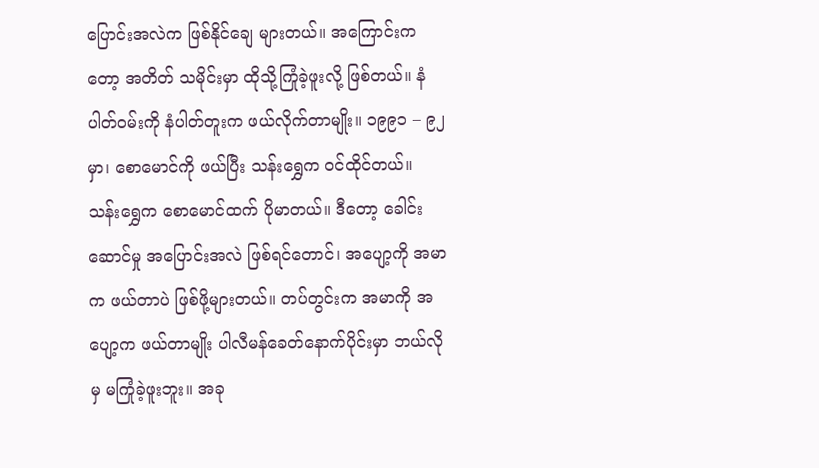ပြောင်းအလဲက ဖြစ်နိုင်ချေ များတယ်။ အကြောင်းကတော့ အတိတ် သမိုင်းမှာ ထိုသို့ကြုံခဲ့ဖူးလို့ ဖြစ်တယ်။ နံပါတ်ဝမ်းကို နံပါတ်တူးက ဖယ်လိုက်တာမျိုး။ ၁၉၉၁ – ၉၂ မှာ၊ စောမောင်ကို ဖယ်ပြီး သန်းရွှေက ဝင်ထိုင်တယ်။ သန်းရွှေက စောမောင်ထက် ပိုမာတယ်။ ဒီတော့ ခေါင်းဆောင်မှု အပြောင်းအလဲ ဖြစ်ရင်တောင်၊ အပျော့ကို အမာက ဖယ်တာပဲ ဖြစ်ဖို့များတယ်။ တပ်တွင်းက အမာကို အပျော့က ဖယ်တာမျိုး ပါလီမန်ခေတ်နောက်ပိုင်းမှာ ဘယ်လိုမှ မကြုံခဲ့ဖူးဘူး။ အခု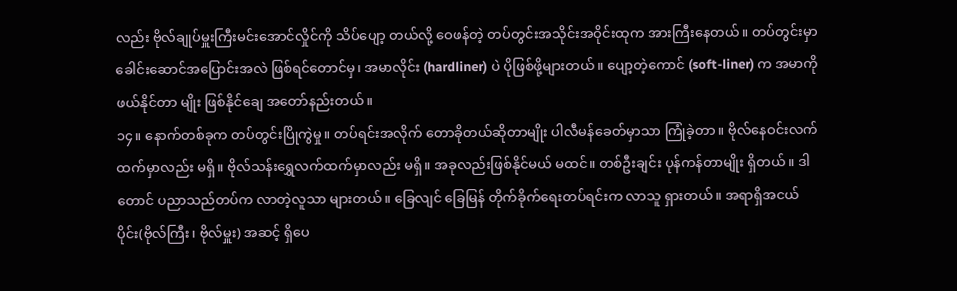လည်း ဗိုလ်ချုပ်မှူးကြီးမင်းအောင်လှိုင်ကို သိပ်ပျော့ တယ်လို့ ဝေဖန်တဲ့ တပ်တွင်းအသိုင်းအဝိုင်းထုက အားကြီးနေတယ်။ တပ်တွင်းမှာ ခေါင်းဆောင်အပြောင်းအလဲ ဖြစ်ရင်တောင်မှ၊ အမာလိုင်း (hardliner) ပဲ ပိုဖြစ်ဖို့များတယ်။ ပျော့တဲ့ကောင် (soft-liner) က အမာကို ဖယ်နိုင်တာ မျိုး ဖြစ်နိုင်ချေ အတော်နည်းတယ်။
၁၄။ နောက်တစ်ခုက တပ်တွင်းပြိုကွဲမှု။ တပ်ရင်းအလိုက် တောခိုတယ်ဆိုတာမျိုး ပါလီမန်ခေတ်မှာသာ ကြုံခဲ့တာ။ ဗိုလ်နေဝင်းလက်ထက်မှာလည်း မရှိ။ ဗိုလ်သန်းရွှေလက်ထက်မှာလည်း မရှိ။ အခုလည်းဖြစ်နိုင်မယ် မထင်။ တစ်ဦးချင်း ပုန်ကန်တာမျိုး ရှိတယ်။ ဒါတောင် ပညာသည်တပ်က လာတဲ့လူသာ များတယ်။ ခြေလျင် ခြေမြန် တိုက်ခိုက်ရေးတပ်ရင်းက လာသူ ရှားတယ်။ အရာရှိအငယ်ပိုင်း(ဗိုလ်ကြီး၊ ဗိုလ်မှူး) အဆင့် ရှိပေ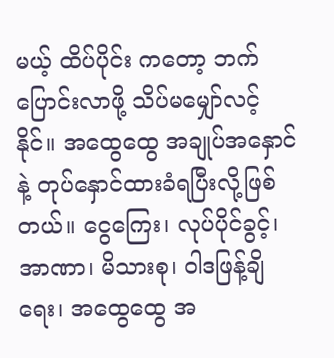မယ့် ထိပ်ပိုင်း ကတော့ ဘက်ပြောင်းလာဖို့ သိပ်မမျှော်လင့်နိုင်။ အထွေထွေ အချုပ်အနှောင်နဲ့ တုပ်နှောင်ထားခံရပြီးလို့ဖြစ်တယ်။ ငွေကြေး၊ လုပ်ပိုင်ခွင့်၊ အာဏာ၊ မိသားစု၊ ဝါဒဖြန့်ချိရေး၊ အထွေထွေ အ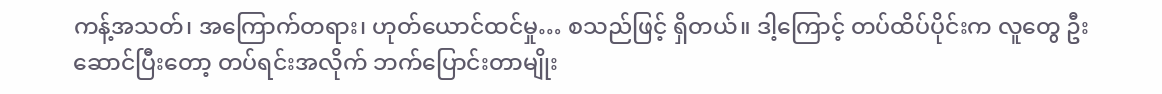ကန့်အသတ်၊ အကြောက်တရား၊ ဟုတ်ယောင်ထင်မှု… စသည်ဖြင့် ရှိတယ်။ ဒါ့ကြောင့် တပ်ထိပ်ပိုင်းက လူတွေ ဦးဆောင်ပြီးတော့ တပ်ရင်းအလိုက် ဘက်ပြောင်းတာမျိုး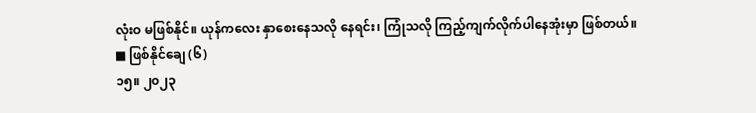လုံးဝ မဖြစ်နိုင်။ ယုန်ကလေး နှာစေးနေသလို နေရင်း၊ ကြုံသလို ကြည့်ကျက်လိုက်ပါနေအုံးမှာ ဖြစ်တယ်။
■ ဖြစ်နိုင်ချေ (၆)
၁၅။ ၂၀၂၃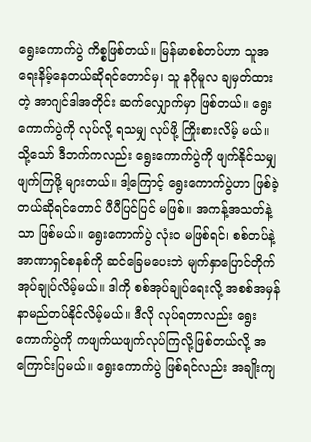ရွေးကောက်ပွဲ ကိစ္စဖြစ်တယ်။ မြန်မာစစ်တပ်ဟာ သူအရေးနိမ့်နေတယ်ဆိုရင်တောင်မှ၊ သူ နဂိုမူလ ချမှတ်ထားတဲ့ အာဂျင်ဒါအတိုင်း ဆက်လျှောက်မှာ ဖြစ်တယ်။ ရွေးကောက်ပွဲကို လုပ်လို့ ရသမျှ လုပ်ဖို့ ကြိုးစားလိမ့် မယ်။ သို့သော် ဒီဘက်ကလည်း ရွေးကောက်ပွဲကို ဖျက်နိုင်သမျှ ဖျက်ကြဖို့ များတယ်။ ဒါ့ကြောင့် ရွေးကောက်ပွဲဟာ ဖြစ်ခဲ့တယ်ဆိုရင်တောင် ပီပီပြင်ပြင် မဖြစ်။ အကန့်အသတ်နဲ့သာ ဖြစ်မယ်။ ရွေးကောက်ပွဲ လုံးဝ မဖြစ်ရင်၊ စစ်တပ်နဲ့ အာဏာရှင်စနစ်ကို ဆင်ခြေမပေးဘဲ မျက်နှာပြောင်တိုက် အုပ်ချုပ်လိမ့်မယ်။ ဒါကို စစ်အုပ်ချုပ်ရေးလို့ အစစ်အမှန် နာမည်တပ်နိုင်လိမ့်မယ်။ ဒီလို လုပ်ရတာလည်း ရွေးကောက်ပွဲကို ကဖျက်ယဖျက်လုပ်ကြလို့ဖြစ်တယ်လို့ အကြောင်းပြမယ်။ ရွေးကောက်ပွဲ ဖြစ်ရင်လည်း အချိုးကျ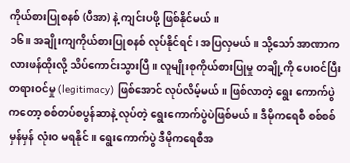ကိုယ်စားပြုစနစ် (ပီအာ) နဲ့ ကျင်းပဖို့ ဖြစ်နိုင်မယ်။
၁၆။ အချိုးကျကိုယ်စားပြုစနစ် လုပ်နိုင်ရင်၊ အပြလှမယ်။ သို့သော် အာဏာကလားဖန်ထိုးလို့ သိပ်ကောင်းသွားပြီ။ လူမျိုးစုကိုယ်စားပြုမှု တချို့ကို ပေးဝင်ပြီး တရားဝင်မှု (legitimacy) ဖြစ်အောင် လုပ်လိမ့်မယ်။ ဖြစ်လာတဲ့ ရွေး ကောက်ပွဲကတော့ စစ်တပ်စပွန်ဆာနဲ့ လုပ်တဲ့ ရွေးကောက်ပွဲပဲဖြစ်မယ်။ ဒီမိုကရေစီ စစ်စစ်မှန်မှန် လုံးဝ မရနိုင်။ ရွေးကောက်ပွဲ ဒီမိုကရေစီအ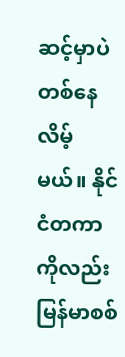ဆင့်မှာပဲ တစ်နေလိမ့်မယ်။ နိုင်ငံတကာကိုလည်း မြန်မာစစ်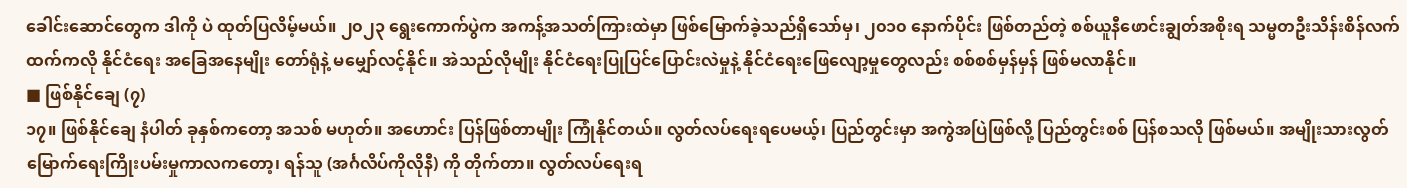ခေါင်းဆောင်တွေက ဒါကို ပဲ ထုတ်ပြလိမ့်မယ်။ ၂၀၂၃ ရွေးကောက်ပွဲက အကန့်အသတ်ကြားထဲမှာ ဖြစ်မြောက်ခဲ့သည်ရှိသော်မှ၊ ၂၀၁၀ နောက်ပိုင်း ဖြစ်တည်တဲ့ စစ်ယူနီဖောင်းချွတ်အစိုးရ သမ္မတဦးသိန်းစိန်လက်ထက်ကလို နိုင်ငံရေး အခြေအနေမျိုး တော်ရုံနဲ့ မမျှော်လင့်နိုင်။ အဲသည်လိုမျိုး နိုင်ငံရေးပြုပြင်ပြောင်းလဲမှုနဲ့ နိုင်ငံရေးဖြေလျော့မှုတွေလည်း စစ်စစ်မှန်မှန် ဖြစ်မလာနိုင်။
■ ဖြစ်နိုင်ချေ (၇)
၁၇။ ဖြစ်နိုင်ချေ နံပါတ် ခုနှစ်ကတော့ အသစ် မဟုတ်။ အဟောင်း ပြန်ဖြစ်တာမျိုး ကြုံနိုင်တယ်။ လွတ်လပ်ရေးရပေမယ့်၊ ပြည်တွင်းမှာ အကွဲအပြဲဖြစ်လို့ ပြည်တွင်းစစ် ပြန်စသလို ဖြစ်မယ်။ အမျိုးသားလွတ် မြောက်ရေးကြိုးပမ်းမှုကာလကတော့၊ ရန်သူ (အင်္ဂလိပ်ကိုလိုနီ) ကို တိုက်တာ။ လွတ်လပ်ရေးရ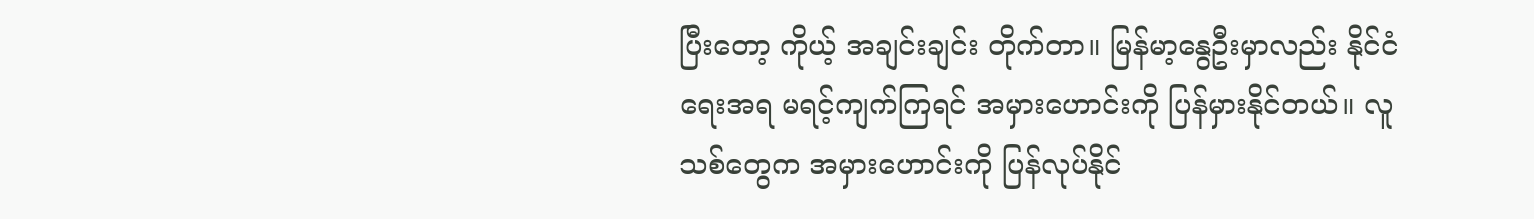ပြီးတော့ ကိုယ့် အချင်းချင်း တိုက်တာ။ မြန်မာ့နွေဦးမှာလည်း နိုင်ငံရေးအရ မရင့်ကျက်ကြရင် အမှားဟောင်းကို ပြန်မှားနိုင်တယ်။ လူသစ်တွေက အမှားဟောင်းကို ပြန်လုပ်နိုင်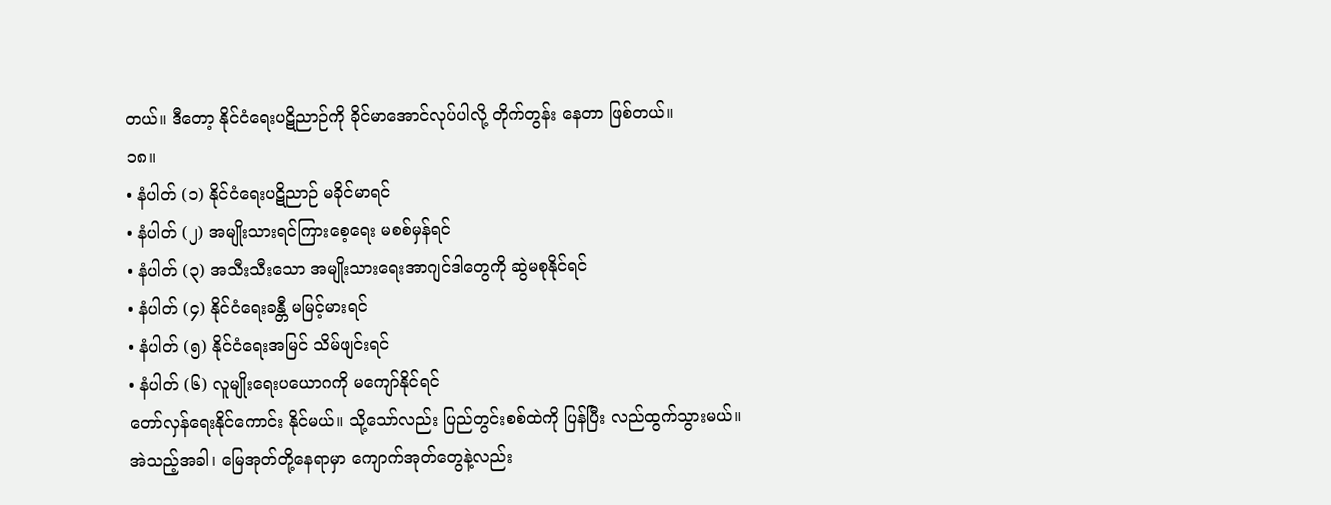တယ်။ ဒီတော့ နိုင်ငံရေးပဋိညာဉ်ကို ခိုင်မာအောင်လုပ်ပါလို့ တိုက်တွန်း နေတာ ဖြစ်တယ်။
၁၈။
• နံပါတ် (၁) နိုင်ငံရေးပဋိညာဉ် မခိုင်မာရင်
• နံပါတ် (၂) အမျိုးသားရင်ကြားစေ့ရေး မစစ်မှန်ရင်
• နံပါတ် (၃) အသီးသီးသော အမျိုးသားရေးအာဂျင်ဒါတွေကို ဆွဲမစုနိုင်ရင်
• နံပါတ် (၄) နိုင်ငံရေးခန္တီ မမြင့်မားရင်
• နံပါတ် (၅) နိုင်ငံရေးအမြင် သိမ်ဖျင်းရင်
• နံပါတ် (၆) လူမျိုးရေးပယောဂကို မကျော်နိုင်ရင်
တော်လှန်ရေးနိုင်ကောင်း နိုင်မယ်။ သို့သော်လည်း ပြည်တွင်းစစ်ထဲကို ပြန်ပြီး လည်ထွက်သွားမယ်။
အဲသည့်အခါ၊ မြေအုတ်တို့နေရာမှာ ကျောက်အုတ်တွေနဲ့လည်း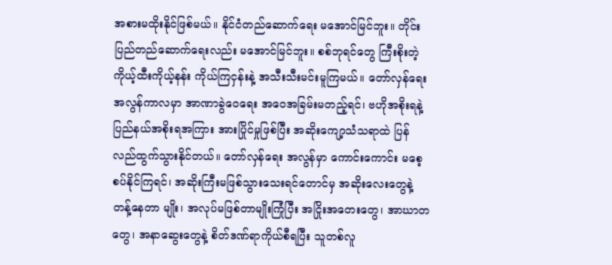အစားမထိုးနိုင်ဖြစ်မယ်။ နိုင်ငံတည်ဆောက်ရေး မအောင်မြင်ဘူး။ တိုင်းပြည်တည်ဆောက်ရေးလည်း မအောင်မြင်ဘူး။ စစ်ဘုရင်တွေ ကြီးစိုးတဲ့ ကိုယ့်ထီးကိုယ့်နန်း ကိုယ်ကြငှန်းနဲ့ အသီးသီးမင်းမူကြမယ်။ တော်လှန်ရေးအလွန်ကာလမှာ အာဏာခွဲဝေရေး အဝေအခြမ်းမတည့်ရင်၊ ဗဟိုအစိုးရနဲ့ ပြည်နယ်အစိုးရအကြား အားပြိုင်မှုဖြစ်ပြီး အဆိုးကျော့သံသရာထဲ ပြန်လည်ထွက်သွားနိုင်တယ်။ တော်လှန်ရေး အလွန်မှာ ကောင်းကောင်း မစေ့စပ်နိုင်ကြရင်၊ အဆိုးကြီးမဖြစ်သွားသေးရင်တောင်မှ အဆိုးလေးတွေနဲ့ တန့်နေတာ မျိုး၊ အလုပ်မဖြစ်တာမျိုးကြုံပြီး အငြိုးအတေးတွေ၊ အာဃာတတွေ၊ အနာဆွေးတွေနဲ့ စိတ်ဒဏ်ရာကိုယ်စီရပြီး သူတစ်လူ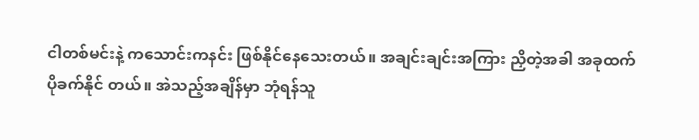ငါတစ်မင်းနဲ့ ကသောင်းကနင်း ဖြစ်နိုင်နေသေးတယ်။ အချင်းချင်းအကြား ညှိတဲ့အခါ အခုထက် ပိုခက်နိုင် တယ်။ အဲသည့်အချိန်မှာ ဘုံရန်သူ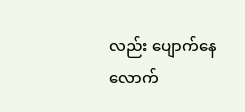လည်း ပျောက်နေလောက်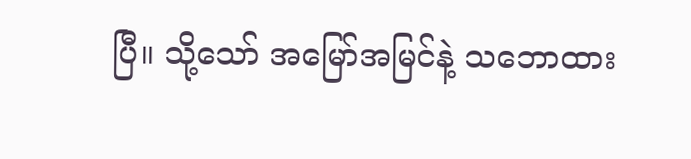ပြီ။ သို့သော် အမြော်အမြင်နဲ့ သဘောထား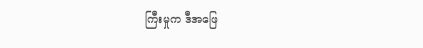ကြီးမှုက ဒီအဖြေ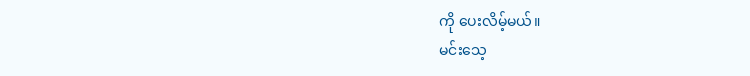ကို ပေးလိမ့်မယ်။
မင်းသေ့